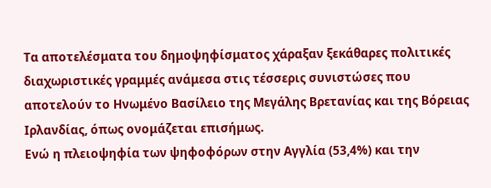Τα αποτελέσματα του δημοψηφίσματος χάραξαν ξεκάθαρες πολιτικές διαχωριστικές γραμμές ανάμεσα στις τέσσερις συνιστώσες που αποτελούν το Ηνωμένο Βασίλειο της Μεγάλης Βρετανίας και της Βόρειας Ιρλανδίας, όπως ονομάζεται επισήμως.
Ενώ η πλειοψηφία των ψηφοφόρων στην Αγγλία (53,4%) και την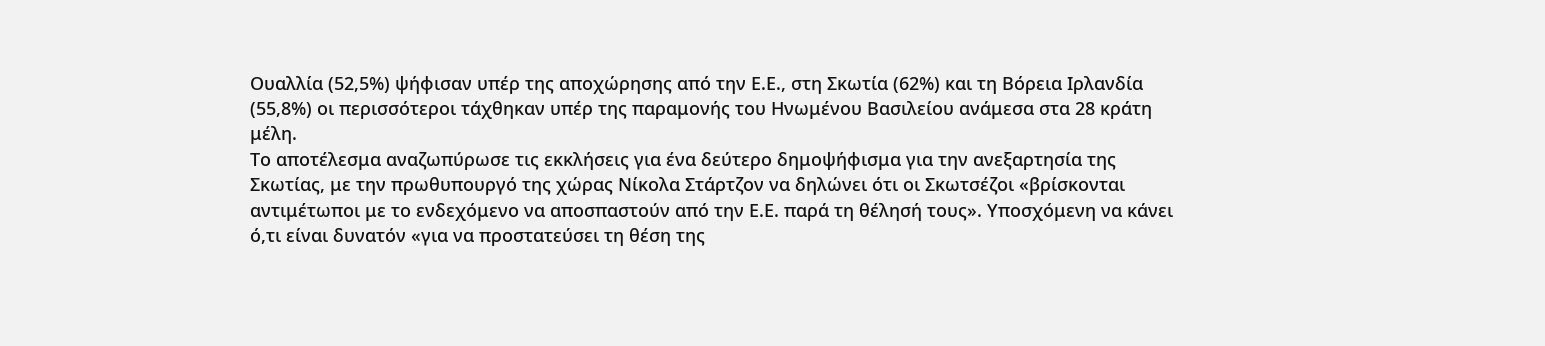Ουαλλία (52,5%) ψήφισαν υπέρ της αποχώρησης από την Ε.Ε., στη Σκωτία (62%) και τη Βόρεια Ιρλανδία (55,8%) οι περισσότεροι τάχθηκαν υπέρ της παραμονής του Ηνωμένου Βασιλείου ανάμεσα στα 28 κράτη μέλη.
Το αποτέλεσμα αναζωπύρωσε τις εκκλήσεις για ένα δεύτερο δημοψήφισμα για την ανεξαρτησία της Σκωτίας, με την πρωθυπουργό της χώρας Νίκολα Στάρτζον να δηλώνει ότι οι Σκωτσέζοι «βρίσκονται αντιμέτωποι με το ενδεχόμενο να αποσπαστούν από την Ε.Ε. παρά τη θέλησή τους». Υποσχόμενη να κάνει ό,τι είναι δυνατόν «για να προστατεύσει τη θέση της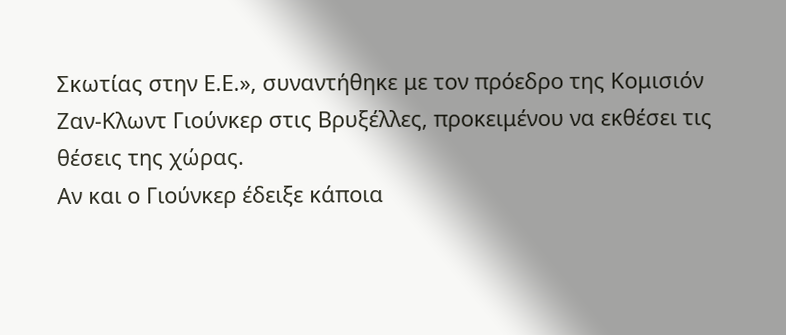Σκωτίας στην Ε.Ε.», συναντήθηκε με τον πρόεδρο της Κομισιόν Ζαν-Κλωντ Γιούνκερ στις Βρυξέλλες, προκειμένου να εκθέσει τις θέσεις της χώρας.
Αν και ο Γιούνκερ έδειξε κάποια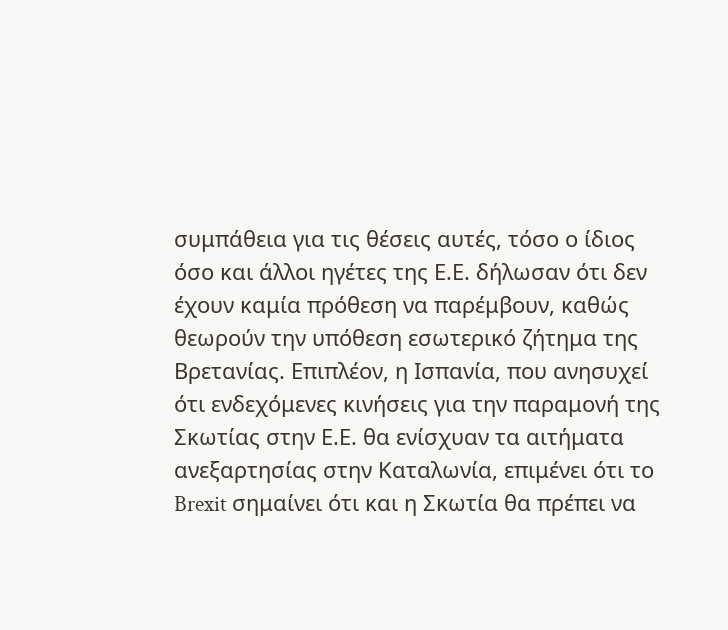συμπάθεια για τις θέσεις αυτές, τόσο ο ίδιος όσο και άλλοι ηγέτες της Ε.Ε. δήλωσαν ότι δεν έχουν καμία πρόθεση να παρέμβουν, καθώς θεωρούν την υπόθεση εσωτερικό ζήτημα της Βρετανίας. Επιπλέον, η Ισπανία, που ανησυχεί ότι ενδεχόμενες κινήσεις για την παραμονή της Σκωτίας στην Ε.Ε. θα ενίσχυαν τα αιτήματα ανεξαρτησίας στην Καταλωνία, επιμένει ότι το Brexit σημαίνει ότι και η Σκωτία θα πρέπει να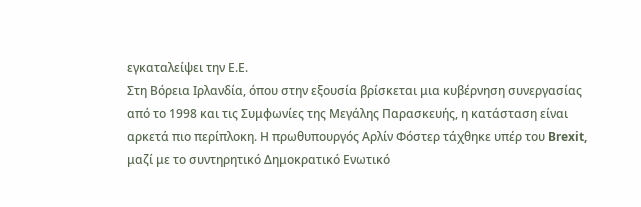εγκαταλείψει την Ε.Ε.
Στη Βόρεια Ιρλανδία, όπου στην εξουσία βρίσκεται μια κυβέρνηση συνεργασίας από το 1998 και τις Συμφωνίες της Μεγάλης Παρασκευής, η κατάσταση είναι αρκετά πιο περίπλοκη. Η πρωθυπουργός Αρλίν Φόστερ τάχθηκε υπέρ του Brexit, μαζί με το συντηρητικό Δημοκρατικό Ενωτικό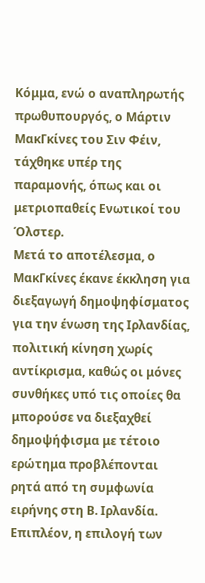Κόμμα, ενώ ο αναπληρωτής πρωθυπουργός, ο Μάρτιν ΜακΓκίνες του Σιν Φέιν, τάχθηκε υπέρ της παραμονής, όπως και οι μετριοπαθείς Ενωτικοί του Όλστερ.
Μετά το αποτέλεσμα, ο ΜακΓκίνες έκανε έκκληση για διεξαγωγή δημοψηφίσματος για την ένωση της Ιρλανδίας, πολιτική κίνηση χωρίς αντίκρισμα, καθώς οι μόνες συνθήκες υπό τις οποίες θα μπορούσε να διεξαχθεί δημοψήφισμα με τέτοιο ερώτημα προβλέπονται ρητά από τη συμφωνία ειρήνης στη Β. Ιρλανδία. Επιπλέον, η επιλογή των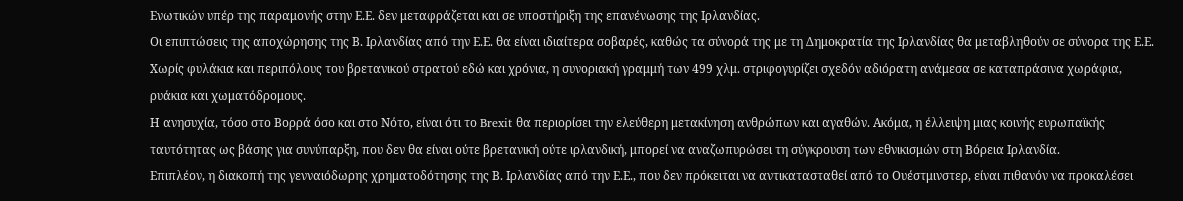Ενωτικών υπέρ της παραμονής στην Ε.Ε. δεν μεταφράζεται και σε υποστήριξη της επανένωσης της Ιρλανδίας.
Οι επιπτώσεις της αποχώρησης της Β. Ιρλανδίας από την Ε.Ε. θα είναι ιδιαίτερα σοβαρές, καθώς τα σύνορά της με τη Δημοκρατία της Ιρλανδίας θα μεταβληθούν σε σύνορα της Ε.Ε. Χωρίς φυλάκια και περιπόλους του βρετανικού στρατού εδώ και χρόνια, η συνοριακή γραμμή των 499 χλμ. στριφογυρίζει σχεδόν αδιόρατη ανάμεσα σε καταπράσινα χωράφια, ρυάκια και χωματόδρομους.
Η ανησυχία, τόσο στο Βορρά όσο και στο Νότο, είναι ότι το Brexit θα περιορίσει την ελεύθερη μετακίνηση ανθρώπων και αγαθών. Ακόμα, η έλλειψη μιας κοινής ευρωπαϊκής ταυτότητας ως βάσης για συνύπαρξη, που δεν θα είναι ούτε βρετανική ούτε ιρλανδική, μπορεί να αναζωπυρώσει τη σύγκρουση των εθνικισμών στη Βόρεια Ιρλανδία.
Επιπλέον, η διακοπή της γενναιόδωρης χρηματοδότησης της Β. Ιρλανδίας από την Ε.Ε., που δεν πρόκειται να αντικατασταθεί από το Ουέστμινστερ, είναι πιθανόν να προκαλέσει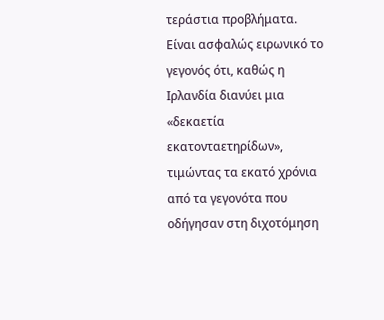τεράστια προβλήματα.
Είναι ασφαλώς ειρωνικό το γεγονός ότι, καθώς η Ιρλανδία διανύει μια «δεκαετία εκατονταετηρίδων», τιμώντας τα εκατό χρόνια από τα γεγονότα που οδήγησαν στη διχοτόμηση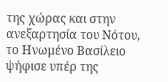της χώρας και στην ανεξαρτησία του Νότου, το Ηνωμένο Βασίλειο ψήφισε υπέρ της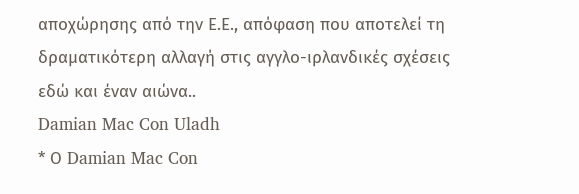αποχώρησης από την Ε.Ε., απόφαση που αποτελεί τη δραματικότερη αλλαγή στις αγγλο-ιρλανδικές σχέσεις εδώ και έναν αιώνα..
Damian Mac Con Uladh
* Ο Damian Mac Con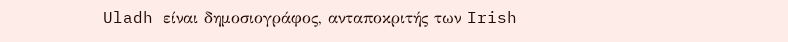Uladh είναι δημοσιογράφος, ανταποκριτής των Irish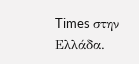Times στην Ελλάδα.